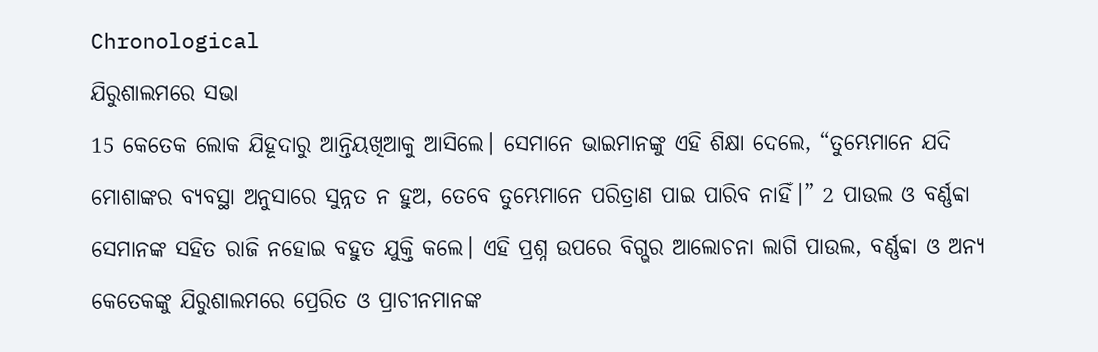Chronological
ଯିରୁଶାଲମରେ ସଭା
15 କେତେକ ଲୋକ ଯିହୂଦାରୁ ଆନ୍ତିୟଖିଆକୁ ଆସିଲେ। ସେମାନେ ଭାଇମାନଙ୍କୁ ଏହି ଶିକ୍ଷା ଦେଲେ, “ତୁମ୍ଭେମାନେ ଯଦି ମୋଶାଙ୍କର ବ୍ୟବସ୍ଥା ଅନୁସାରେ ସୁନ୍ନତ ନ ହୁଅ, ତେବେ ତୁମ୍ଭେମାନେ ପରିତ୍ରାଣ ପାଇ ପାରିବ ନାହିଁ।” 2 ପାଉଲ ଓ ବର୍ଣ୍ଣବ୍ବା ସେମାନଙ୍କ ସହିତ ରାଜି ନହୋଇ ବହୁତ ଯୁକ୍ତି କଲେ। ଏହି ପ୍ରଶ୍ନ ଉପରେ ବିଗ୍ଭର ଆଲୋଚନା ଲାଗି ପାଉଲ, ବର୍ଣ୍ଣବ୍ବା ଓ ଅନ୍ୟ କେତେକଙ୍କୁ ଯିରୁଶାଲମରେ ପ୍ରେରିତ ଓ ପ୍ରାଚୀନମାନଙ୍କ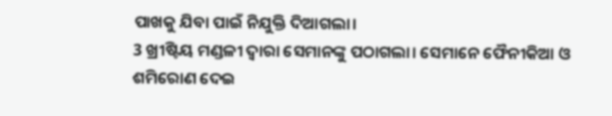ପାଖକୁ ଯିବା ପାଇଁ ନିଯୁକ୍ତି ଦିଆଗଲା।
3 ଖ୍ରୀଷ୍ଟିୟ ମଣ୍ଡଳୀ ଦ୍ୱାରା ସେମାନଙ୍କୁ ପଠାଗଲା। ସେମାନେ ଫୈନୀକିଆ ଓ ଶମିରୋଣ ଦେଇ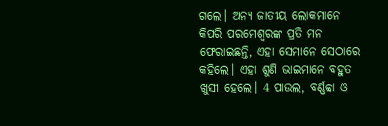ଗଲେ। ଅନ୍ୟ ଜାତୀୟ ଲୋକମାନେ କିପରି ପରମେଶ୍ୱରଙ୍କ ପ୍ରତି ମନ ଫେରାଇଛନ୍ତି, ଏହା ସେମାନେ ସେଠାରେ କହିଲେ। ଏହା ଶୁଣି ଭାଇମାନେ ବହୁତ ଖୁସୀ ହେଲେ। 4 ପାଉଲ, ବର୍ଣ୍ଣବ୍ବା ଓ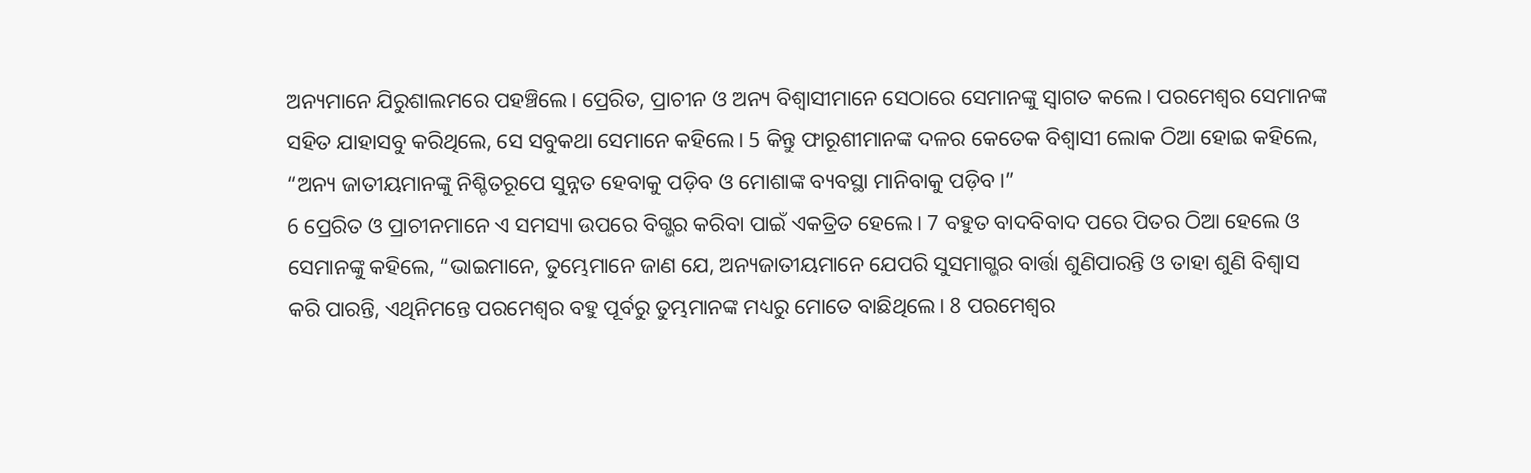ଅନ୍ୟମାନେ ଯିରୁଶାଲମରେ ପହଞ୍ଚିଲେ। ପ୍ରେରିତ, ପ୍ରାଚୀନ ଓ ଅନ୍ୟ ବିଶ୍ୱାସୀମାନେ ସେଠାରେ ସେମାନଙ୍କୁ ସ୍ୱାଗତ କଲେ। ପରମେଶ୍ୱର ସେମାନଙ୍କ ସହିତ ଯାହାସବୁ କରିଥିଲେ, ସେ ସବୁକଥା ସେମାନେ କହିଲେ। 5 କିନ୍ତୁ ଫାରୂଶୀମାନଙ୍କ ଦଳର କେତେକ ବିଶ୍ୱାସୀ ଲୋକ ଠିଆ ହୋଇ କହିଲେ, “ଅନ୍ୟ ଜାତୀୟମାନଙ୍କୁ ନିଶ୍ଚିତରୂପେ ସୁନ୍ନତ ହେବାକୁ ପଡ଼ିବ ଓ ମୋଶାଙ୍କ ବ୍ୟବସ୍ଥା ମାନିବାକୁ ପଡ଼ିବ।”
6 ପ୍ରେରିତ ଓ ପ୍ରାଚୀନମାନେ ଏ ସମସ୍ୟା ଉପରେ ବିଗ୍ଭର କରିବା ପାଇଁ ଏକତ୍ରିତ ହେଲେ। 7 ବହୁତ ବାଦବିବାଦ ପରେ ପିତର ଠିଆ ହେଲେ ଓ ସେମାନଙ୍କୁ କହିଲେ, “ଭାଇମାନେ, ତୁମ୍ଭେମାନେ ଜାଣ ଯେ, ଅନ୍ୟଜାତୀୟମାନେ ଯେପରି ସୁସମାଗ୍ଭର ବାର୍ତ୍ତା ଶୁଣିପାରନ୍ତି ଓ ତାହା ଶୁଣି ବିଶ୍ୱାସ କରି ପାରନ୍ତି, ଏଥିନିମନ୍ତେ ପରମେଶ୍ୱର ବହୁ ପୂର୍ବରୁ ତୁମ୍ଭମାନଙ୍କ ମଧ୍ୟରୁ ମୋତେ ବାଛିଥିଲେ। 8 ପରମେଶ୍ୱର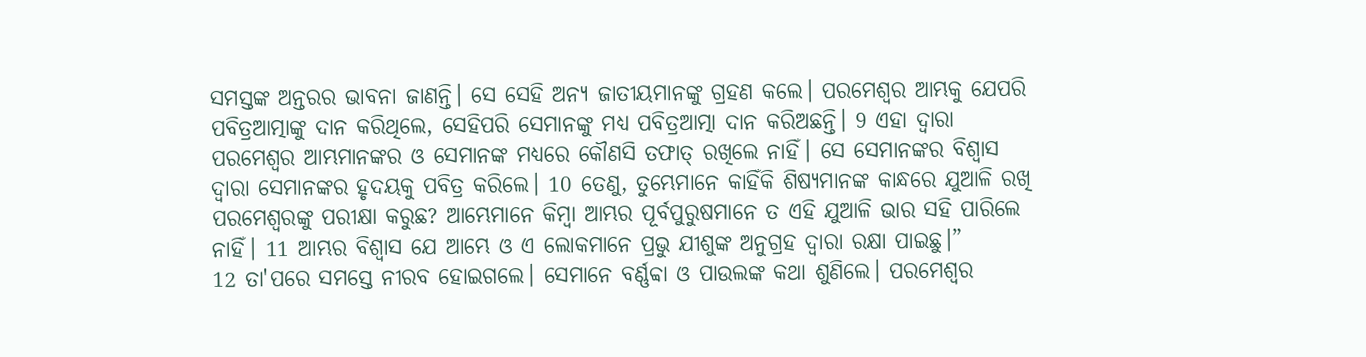ସମସ୍ତଙ୍କ ଅନ୍ତରର ଭାବନା ଜାଣନ୍ତି। ସେ ସେହି ଅନ୍ୟ ଜାତୀୟମାନଙ୍କୁ ଗ୍ରହଣ କଲେ। ପରମେଶ୍ୱର ଆମ୍ଭକୁ ଯେପରି ପବିତ୍ରଆତ୍ମାଙ୍କୁ ଦାନ କରିଥିଲେ, ସେହିପରି ସେମାନଙ୍କୁ ମଧ୍ୟ ପବିତ୍ରଆତ୍ମା ଦାନ କରିଅଛନ୍ତି। 9 ଏହା ଦ୍ୱାରା ପରମେଶ୍ୱର ଆମ୍ଭମାନଙ୍କର ଓ ସେମାନଙ୍କ ମଧ୍ୟରେ କୌଣସି ତଫାତ୍ ରଖିଲେ ନାହିଁ। ସେ ସେମାନଙ୍କର ବିଶ୍ୱାସ ଦ୍ୱାରା ସେମାନଙ୍କର ହୃଦୟକୁ ପବିତ୍ର କରିଲେ। 10 ତେଣୁ, ତୁମ୍ଭେମାନେ କାହିଁକି ଶିଷ୍ୟମାନଙ୍କ କାନ୍ଧରେ ଯୁଆଳି ରଖି ପରମେଶ୍ୱରଙ୍କୁ ପରୀକ୍ଷା କରୁଛ? ଆମ୍ଭେମାନେ କିମ୍ବା ଆମ୍ଭର ପୂର୍ବପୁରୁଷମାନେ ତ ଏହି ଯୁଆଳି ଭାର ସହି ପାରିଲେ ନାହିଁ। 11 ଆମ୍ଭର ବିଶ୍ୱାସ ଯେ ଆମ୍ଭେ ଓ ଏ ଲୋକମାନେ ପ୍ରଭୁ ଯୀଶୁଙ୍କ ଅନୁଗ୍ରହ ଦ୍ୱାରା ରକ୍ଷା ପାଇଛୁ।”
12 ତା'ପରେ ସମସ୍ତେ ନୀରବ ହୋଇଗଲେ। ସେମାନେ ବର୍ଣ୍ଣବ୍ବା ଓ ପାଉଲଙ୍କ କଥା ଶୁଣିଲେ। ପରମେଶ୍ୱର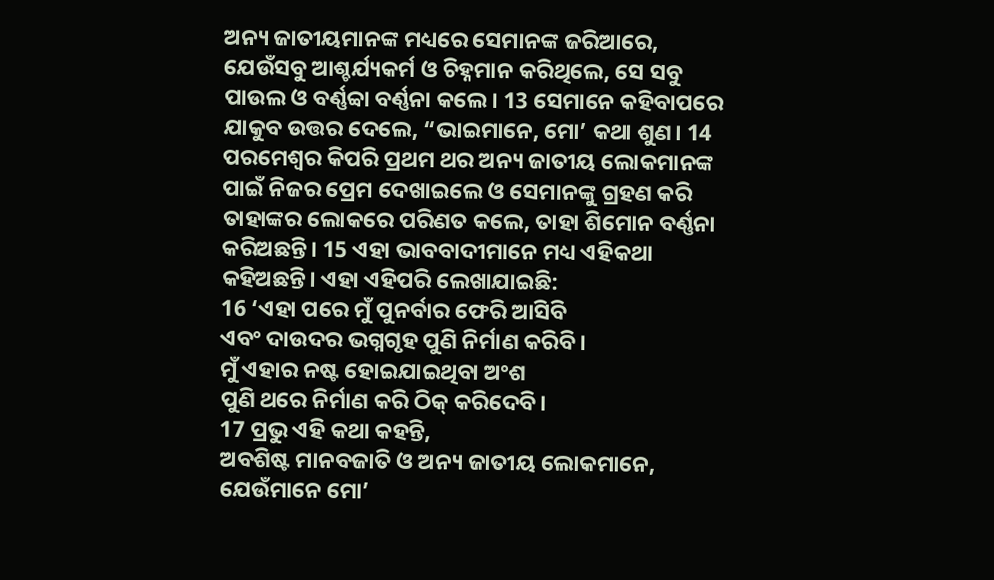ଅନ୍ୟ ଜାତୀୟମାନଙ୍କ ମଧ୍ୟରେ ସେମାନଙ୍କ ଜରିଆରେ, ଯେଉଁସବୁ ଆଶ୍ଚର୍ଯ୍ୟକର୍ମ ଓ ଚିହ୍ନମାନ କରିଥିଲେ, ସେ ସବୁ ପାଉଲ ଓ ବର୍ଣ୍ଣବ୍ବା ବର୍ଣ୍ଣନା କଲେ। 13 ସେମାନେ କହିବାପରେ ଯାକୁବ ଉତ୍ତର ଦେଲେ, “ଭାଇମାନେ, ମୋ’ କଥା ଶୁଣ। 14 ପରମେଶ୍ୱର କିପରି ପ୍ରଥମ ଥର ଅନ୍ୟ ଜାତୀୟ ଲୋକମାନଙ୍କ ପାଇଁ ନିଜର ପ୍ରେମ ଦେଖାଇଲେ ଓ ସେମାନଙ୍କୁ ଗ୍ରହଣ କରି ତାହାଙ୍କର ଲୋକରେ ପରିଣତ କଲେ, ତାହା ଶିମୋନ ବର୍ଣ୍ଣନା କରିଅଛନ୍ତି। 15 ଏହା ଭାବବାଦୀମାନେ ମଧ୍ୟ ଏହିକଥା କହିଅଛନ୍ତି। ଏହା ଏହିପରି ଲେଖାଯାଇଛି:
16 ‘ଏହା ପରେ ମୁଁ ପୁନର୍ବାର ଫେରି ଆସିବି
ଏବଂ ଦାଉଦର ଭଗ୍ନଗୃହ ପୁଣି ନିର୍ମାଣ କରିବି।
ମୁଁ ଏହାର ନଷ୍ଟ ହୋଇଯାଇଥିବା ଅଂଶ
ପୁଣି ଥରେ ନିର୍ମାଣ କରି ଠିକ୍ କରିଦେବି।
17 ପ୍ରଭୁ ଏହି କଥା କହନ୍ତି,
ଅବଶିଷ୍ଟ ମାନବଜାତି ଓ ଅନ୍ୟ ଜାତୀୟ ଲୋକମାନେ,
ଯେଉଁମାନେ ମୋ’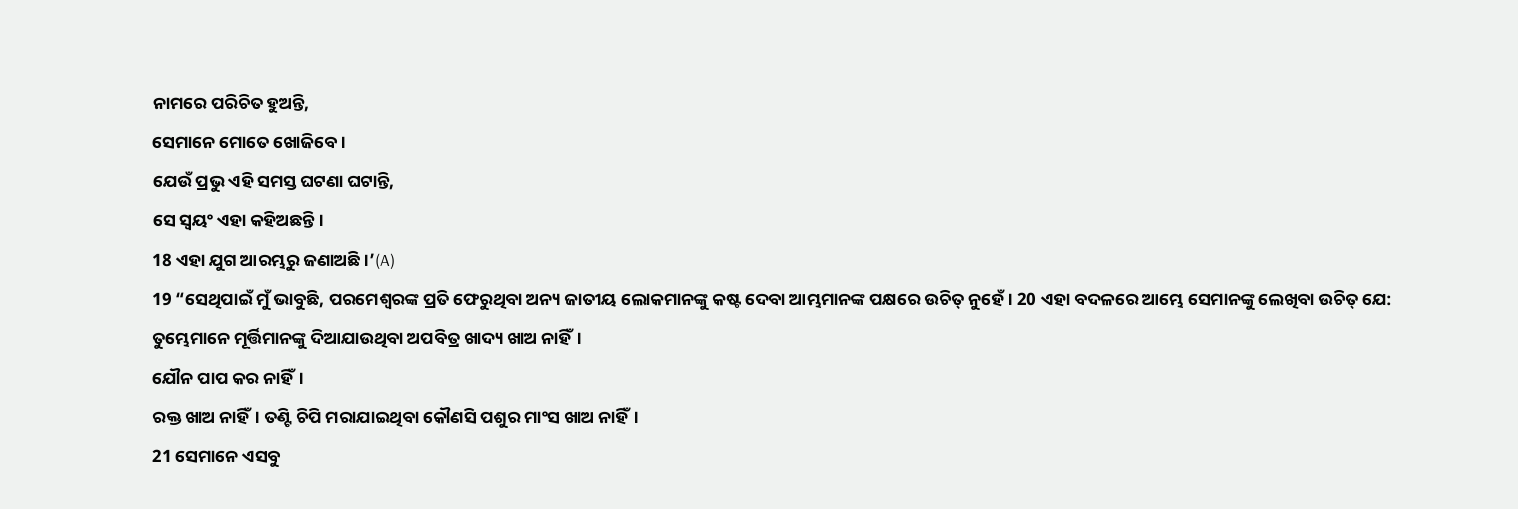ନାମରେ ପରିଚିତ ହୁଅନ୍ତି,
ସେମାନେ ମୋତେ ଖୋଜିବେ।
ଯେଉଁ ପ୍ରଭୁ ଏହି ସମସ୍ତ ଘଟଣା ଘଟାନ୍ତି,
ସେ ସ୍ୱୟଂ ଏହା କହିଅଛନ୍ତି।
18 ଏହା ଯୁଗ ଆରମ୍ଭରୁ ଜଣାଅଛି।’(A)
19 “ସେଥିପାଇଁ ମୁଁ ଭାବୁଛି, ପରମେଶ୍ୱରଙ୍କ ପ୍ରତି ଫେରୁଥିବା ଅନ୍ୟ ଜାତୀୟ ଲୋକମାନଙ୍କୁ କଷ୍ଟ ଦେବା ଆମ୍ଭମାନଙ୍କ ପକ୍ଷରେ ଉଚିତ୍ ନୁହେଁ। 20 ଏହା ବଦଳରେ ଆମ୍ଭେ ସେମାନଙ୍କୁ ଲେଖିବା ଉଚିତ୍ ଯେ:
ତୁମ୍ଭେମାନେ ମୂର୍ତ୍ତିମାନଙ୍କୁ ଦିଆଯାଉଥିବା ଅପବିତ୍ର ଖାଦ୍ୟ ଖାଅ ନାହିଁ।
ଯୌନ ପାପ କର ନାହିଁ।
ରକ୍ତ ଖାଅ ନାହିଁ। ତଣ୍ଟି ଚିପି ମରାଯାଇଥିବା କୌଣସି ପଶୁର ମାଂସ ଖାଅ ନାହିଁ।
21 ସେମାନେ ଏସବୁ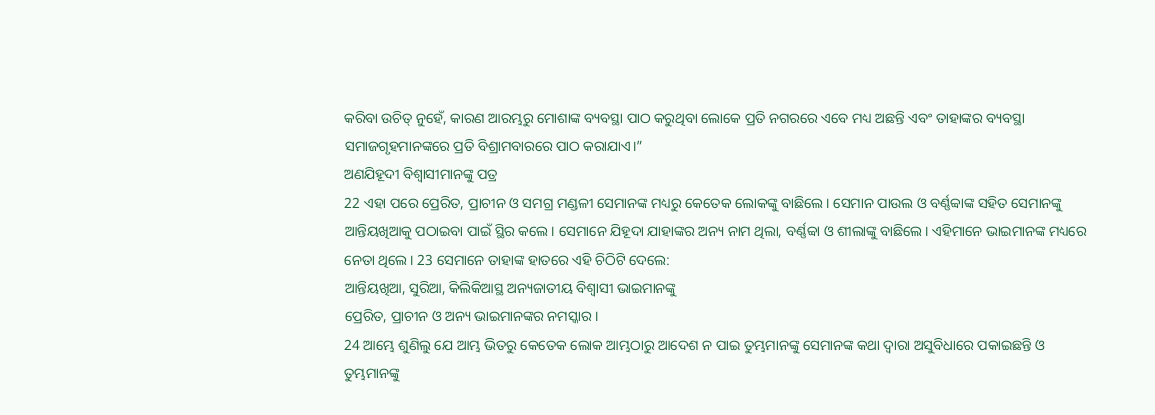କରିବା ଉଚିତ୍ ନୁହେଁ, କାରଣ ଆରମ୍ଭରୁ ମୋଶାଙ୍କ ବ୍ୟବସ୍ଥା ପାଠ କରୁଥିବା ଲୋକେ ପ୍ରତି ନଗରରେ ଏବେ ମଧ୍ୟ ଅଛନ୍ତି ଏବଂ ତାହାଙ୍କର ବ୍ୟବସ୍ଥା ସମାଜଗୃହମାନଙ୍କରେ ପ୍ରତି ବିଶ୍ରାମବାରରେ ପାଠ କରାଯାଏ।”
ଅଣଯିହୂଦୀ ବିଶ୍ୱାସୀମାନଙ୍କୁ ପତ୍ର
22 ଏହା ପରେ ପ୍ରେରିତ, ପ୍ରାଚୀନ ଓ ସମଗ୍ର ମଣ୍ଡଳୀ ସେମାନଙ୍କ ମଧ୍ୟରୁ କେତେକ ଲୋକଙ୍କୁ ବାଛିଲେ। ସେମାନ ପାଉଲ ଓ ବର୍ଣ୍ଣବ୍ବାଙ୍କ ସହିତ ସେମାନଙ୍କୁ ଆନ୍ତିୟଖିଆକୁ ପଠାଇବା ପାଇଁ ସ୍ଥିର କଲେ। ସେମାନେ ଯିହୂଦା ଯାହାଙ୍କର ଅନ୍ୟ ନାମ ଥିଲା, ବର୍ଣ୍ଣବ୍ବା ଓ ଶୀଲାଙ୍କୁ ବାଛିଲେ। ଏହିମାନେ ଭାଇମାନଙ୍କ ମଧ୍ୟରେ ନେତା ଥିଲେ। 23 ସେମାନେ ତାହାଙ୍କ ହାତରେ ଏହି ଚିଠିଟି ଦେଲେ:
ଆନ୍ତିୟଖିଆ, ସୁରିଆ, କିଲିକିଆସ୍ଥ ଅନ୍ୟଜାତୀୟ ବିଶ୍ୱାସୀ ଭାଇମାନଙ୍କୁ
ପ୍ରେରିତ, ପ୍ରାଚୀନ ଓ ଅନ୍ୟ ଭାଇମାନଙ୍କର ନମସ୍କାର।
24 ଆମ୍ଭେ ଶୁଣିଲୁ ଯେ ଆମ୍ଭ ଭିତରୁ କେତେକ ଲୋକ ଆମ୍ଭଠାରୁ ଆଦେଶ ନ ପାଇ ତୁମ୍ଭମାନଙ୍କୁ ସେମାନଙ୍କ କଥା ଦ୍ୱାରା ଅସୁବିଧାରେ ପକାଇଛନ୍ତି ଓ ତୁମ୍ଭମାନଙ୍କୁ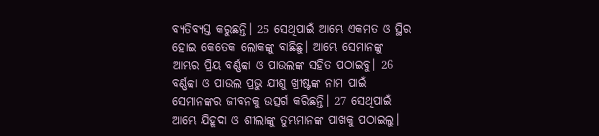ବ୍ୟତିବ୍ୟସ୍ତ କରୁଛନ୍ତି। 25 ସେଥିପାଇଁ ଆମ୍ଭେ ଏକମତ ଓ ସ୍ଥିର ହୋଇ କେତେକ ଲୋକଙ୍କୁ ବାଛିଛୁ। ଆମ୍ଭେ ସେମାନଙ୍କୁ ଆମ୍ଭର ପ୍ରିୟ ବର୍ଣ୍ଣବ୍ବା ଓ ପାଉଲଙ୍କ ସହିତ ପଠାଇବୁ। 26 ବର୍ଣ୍ଣବ୍ବା ଓ ପାଉଲ ପ୍ରଭୁ ଯୀଶୁ ଖ୍ରୀଷ୍ଟଙ୍କ ନାମ ପାଇଁ ସେମାନଙ୍କର ଜୀବନକୁ ଉତ୍ସର୍ଗ କରିଛନ୍ତି। 27 ସେଥିପାଇଁ ଆମ୍ଭେ ଯିହୂଦା ଓ ଶୀଲାଙ୍କୁ ତୁମ୍ଭମାନଙ୍କ ପାଖକୁ ପଠାଇଲୁ।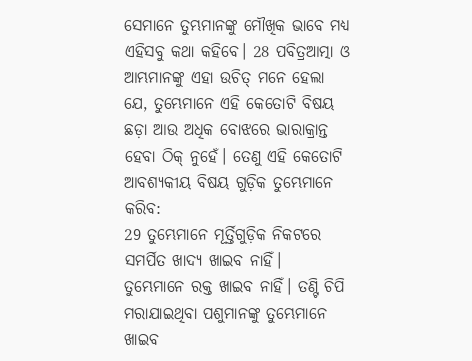ସେମାନେ ତୁମ୍ଭମାନଙ୍କୁ ମୌଖିକ ଭାବେ ମଧ୍ୟ ଏହିସବୁ କଥା କହିବେ। 28 ପବିତ୍ରଆତ୍ମା ଓ ଆମ୍ଭମାନଙ୍କୁ ଏହା ଉଚିତ୍ ମନେ ହେଲା ଯେ, ତୁମ୍ଭେମାନେ ଏହି କେତୋଟି ବିଷୟ ଛଡ଼ା ଆଉ ଅଧିକ ବୋଝରେ ଭାରାକ୍ରାନ୍ତ ହେବା ଠିକ୍ ନୁହେଁ। ତେଣୁ ଏହି କେତୋଟି ଆବଶ୍ୟକୀୟ ବିଷୟ ଗୁଡ଼ିକ ତୁମ୍ଭେମାନେ କରିବ:
29 ତୁମ୍ଭେମାନେ ମୂର୍ତ୍ତିଗୁଡ଼ିକ ନିକଟରେ ସମର୍ପିତ ଖାଦ୍ୟ ଖାଇବ ନାହିଁ।
ତୁମ୍ଭେମାନେ ରକ୍ତ ଖାଇବ ନାହିଁ। ତଣ୍ଟି ଚିପି ମରାଯାଇଥିବା ପଶୁମାନଙ୍କୁ ତୁମ୍ଭେମାନେ ଖାଇବ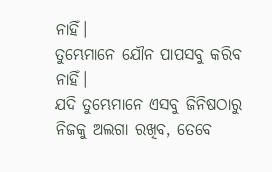ନାହିଁ।
ତୁମ୍ଭେମାନେ ଯୌନ ପାପସବୁ କରିବ ନାହିଁ।
ଯଦି ତୁମ୍ଭେମାନେ ଏସବୁ ଜିନିଷଠାରୁ ନିଜକୁ ଅଲଗା ରଖିବ, ତେବେ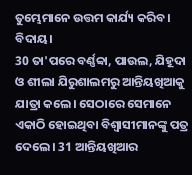ତୁମ୍ଭେମାନେ ଉତ୍ତମ କାର୍ଯ୍ୟ କରିବ।
ବିଦାୟ।
30 ତା'ପରେ ବର୍ଣ୍ଣବ୍ବା, ପାଉଲ, ଯିହୂଦା ଓ ଶୀଲା ଯିରୁଶାଲମରୁ ଆନ୍ତିୟଖିଆକୁ ଯାତ୍ରା କଲେ। ସେଠାରେ ସେମାନେ ଏକାଠି ହୋଇଥିବା ବିଶ୍ୱାସୀମାନଙ୍କୁ ପତ୍ର ଦେଲେ। 31 ଆନ୍ତିୟଖିଆର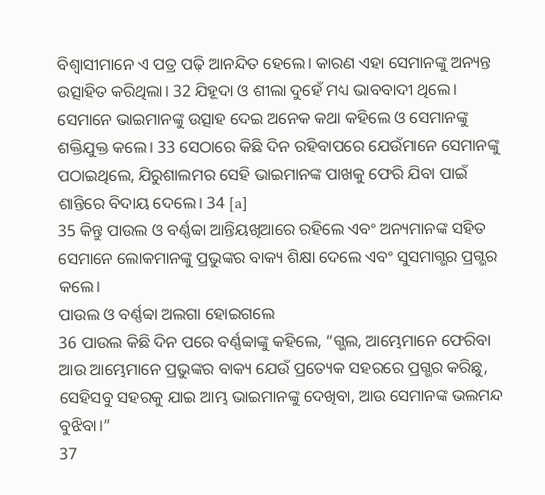ବିଶ୍ୱାସୀମାନେ ଏ ପତ୍ର ପଢ଼ି ଆନନ୍ଦିତ ହେଲେ। କାରଣ ଏହା ସେମାନଙ୍କୁ ଅନ୍ୟନ୍ତ ଉତ୍ସାହିତ କରିଥିଲା। 32 ଯିହୂଦା ଓ ଶୀଲା ଦୁହେଁ ମଧ୍ୟ ଭାବବାଦୀ ଥିଲେ। ସେମାନେ ଭାଇମାନଙ୍କୁ ଉତ୍ସାହ ଦେଇ ଅନେକ କଥା କହିଲେ ଓ ସେମାନଙ୍କୁ ଶକ୍ତିଯୁକ୍ତ କଲେ। 33 ସେଠାରେ କିଛି ଦିନ ରହିବାପରେ ଯେଉଁମାନେ ସେମାନଙ୍କୁ ପଠାଇଥିଲେ, ଯିରୁଶାଲମର ସେହି ଭାଇମାନଙ୍କ ପାଖକୁ ଫେରି ଯିବା ପାଇଁ ଶାନ୍ତିରେ ବିଦାୟ ଦେଲେ। 34 [a]
35 କିନ୍ତୁ ପାଉଲ ଓ ବର୍ଣ୍ଣବ୍ବା ଆନ୍ତିୟଖିଆରେ ରହିଲେ ଏବଂ ଅନ୍ୟମାନଙ୍କ ସହିତ ସେମାନେ ଲୋକମାନଙ୍କୁ ପ୍ରଭୁଙ୍କର ବାକ୍ୟ ଶିକ୍ଷା ଦେଲେ ଏବଂ ସୁସମାଗ୍ଭର ପ୍ରଗ୍ଭର କଲେ।
ପାଉଲ ଓ ବର୍ଣ୍ଣବ୍ବା ଅଲଗା ହୋଇଗଲେ
36 ପାଉଲ କିଛି ଦିନ ପରେ ବର୍ଣ୍ଣବ୍ବାଙ୍କୁ କହିଲେ, “ଗ୍ଭଲ, ଆମ୍ଭେମାନେ ଫେରିବା ଆଉ ଆମ୍ଭେମାନେ ପ୍ରଭୁଙ୍କର ବାକ୍ୟ ଯେଉଁ ପ୍ରତ୍ୟେକ ସହରରେ ପ୍ରଗ୍ଭର କରିଛୁ, ସେହିସବୁ ସହରକୁ ଯାଇ ଆମ୍ଭ ଭାଇମାନଙ୍କୁ ଦେଖିବା, ଆଉ ସେମାନଙ୍କ ଭଲମନ୍ଦ ବୁଝିବା।”
37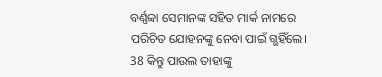ବର୍ଣ୍ଣବ୍ବା ସେମାନଙ୍କ ସହିତ ମାର୍କ ନାମରେ ପରିଚିତ ଯୋହନଙ୍କୁ ନେବା ପାଇଁ ଗ୍ଭହିଁଲେ। 38 କିନ୍ତୁ ପାଉଲ ତାହାଙ୍କୁ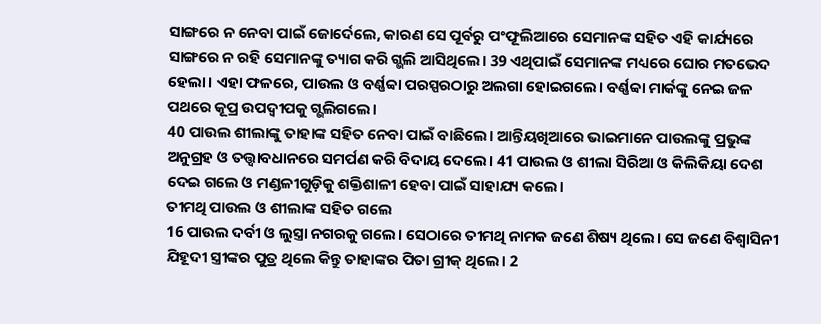ସାଙ୍ଗରେ ନ ନେବା ପାଇଁ ଜୋର୍ଦେଲେ, କାରଣ ସେ ପୂର୍ବରୁ ପଂଫୂଲିଆରେ ସେମାନଙ୍କ ସହିତ ଏହି କାର୍ଯ୍ୟରେ ସାଙ୍ଗରେ ନ ରହି ସେମାନଙ୍କୁ ତ୍ୟାଗ କରି ଗ୍ଭଲି ଆସିଥିଲେ। 39 ଏଥିପାଇଁ ସେମାନଙ୍କ ମଧ୍ୟରେ ଘୋର ମତଭେଦ ହେଲା। ଏହା ଫଳରେ, ପାଉଲ ଓ ବର୍ଣ୍ଣବ୍ବା ପରସ୍ପରଠାରୁ ଅଲଗା ହୋଇଗଲେ। ବର୍ଣ୍ଣବ୍ବା ମାର୍କଙ୍କୁ ନେଇ ଜଳ ପଥରେ କୂପ୍ର ଉପଦ୍ୱୀପକୁ ଗ୍ଭଲିଗଲେ।
40 ପାଉଲ ଶୀଲାଙ୍କୁ ତାହାଙ୍କ ସହିତ ନେବା ପାଇଁ ବାଛିଲେ। ଆନ୍ତିୟଖିଆରେ ଭାଇମାନେ ପାଉଲଙ୍କୁ ପ୍ରଭୁଙ୍କ ଅନୁଗ୍ରହ ଓ ତତ୍ତ୍ୱାବଧାନରେ ସମର୍ପଣ କରି ବିଦାୟ ଦେଲେ। 41 ପାଉଲ ଓ ଶୀଲା ସିରିଆ ଓ କିଲିକିୟା ଦେଶ ଦେଇ ଗଲେ ଓ ମଣ୍ଡଳୀଗୁଡ଼ିକୁ ଶକ୍ତିଶାଳୀ ହେବା ପାଇଁ ସାହାଯ୍ୟ କଲେ।
ତୀମଥି ପାଉଲ ଓ ଶୀଲାଙ୍କ ସହିତ ଗଲେ
16 ପାଉଲ ଦର୍ବୀ ଓ ଲୁସ୍ତ୍ରା ନଗରକୁ ଗଲେ। ସେଠାରେ ତୀମଥି ନାମକ ଜଣେ ଶିଷ୍ୟ ଥିଲେ। ସେ ଜଣେ ବିଶ୍ୱାସିନୀ ଯିହୂଦୀ ସ୍ତ୍ରୀଙ୍କର ପୁତ୍ର ଥିଲେ କିନ୍ତୁ ତାହାଙ୍କର ପିତା ଗ୍ରୀକ୍ ଥିଲେ। 2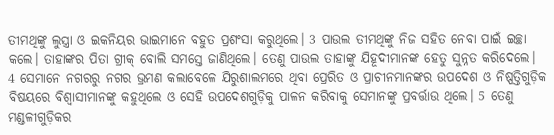ତୀମଥିଙ୍କୁ ଲୁସ୍ତ୍ରା ଓ ଇକନିୟର ଭାଇମାନେ ବହୁତ ପ୍ରଶଂସା କରୁଥିଲେ। 3 ପାଉଲ ତୀମଥିଙ୍କୁ ନିଜ ସହିତ ନେବା ପାଇଁ ଇଚ୍ଛା କଲେ। ତାହାଙ୍କର ପିତା ଗ୍ରୀକ୍ ବୋଲି ସମସ୍ତେ ଜାଣିଥିଲେ। ତେଣୁ ପାଉଲ ତାହାଙ୍କୁ ଯିହୂଦୀମାନଙ୍କ ହେତୁ ସୁନ୍ନତ କରିଦେଲେ।
4 ସେମାନେ ନଗରରୁ ନଗର ଭ୍ରମଣ କଲାବେଳେ ଯିରୁଶାଲମରେ ଥିବା ପ୍ରେରିତ ଓ ପ୍ରାଚୀନମାନଙ୍କର ଉପଦେଶ ଓ ନିଷ୍ପତ୍ତିଗୁଡ଼ିକ ବିଷୟରେ ବିଶ୍ୱାସୀମାନଙ୍କୁ କହୁଥିଲେ ଓ ସେହି ଉପଦେଶଗୁଡ଼ିକୁ ପାଳନ କରିବାକୁ ସେମାନଙ୍କୁ ପ୍ରବର୍ତ୍ତାଉ ଥିଲେ। 5 ତେଣୁ ମଣ୍ଡଳୀଗୁଡ଼ିକର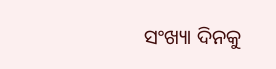ସଂଖ୍ୟା ଦିନକୁ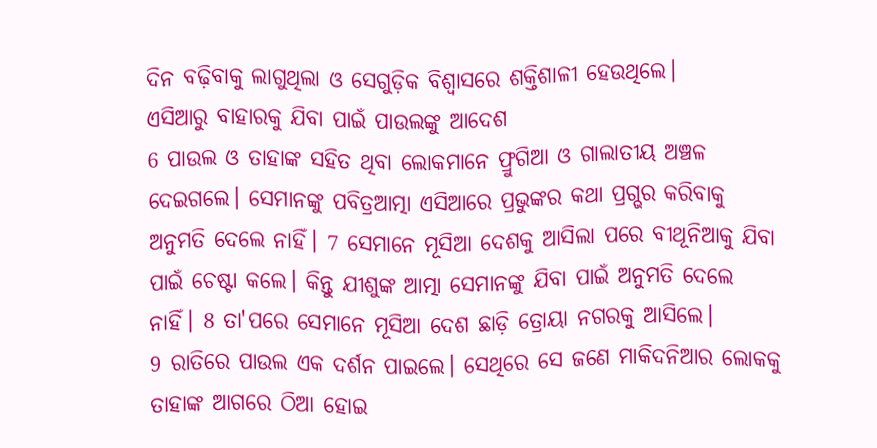ଦିନ ବଢ଼ିବାକୁ ଲାଗୁଥିଲା ଓ ସେଗୁଡ଼ିକ ବିଶ୍ୱାସରେ ଶକ୍ତିଶାଳୀ ହେଉଥିଲେ।
ଏସିଆରୁ ବାହାରକୁ ଯିବା ପାଇଁ ପାଉଲଙ୍କୁ ଆଦେଶ
6 ପାଉଲ ଓ ତାହାଙ୍କ ସହିତ ଥିବା ଲୋକମାନେ ଫ୍ରୁଗିଆ ଓ ଗାଲାତୀୟ ଅଞ୍ଚଳ ଦେଇଗଲେ। ସେମାନଙ୍କୁ ପବିତ୍ରଆତ୍ମା ଏସିଆରେ ପ୍ରଭୁଙ୍କର କଥା ପ୍ରଗ୍ଭର କରିବାକୁ ଅନୁମତି ଦେଲେ ନାହିଁ। 7 ସେମାନେ ମୂସିଆ ଦେଶକୁ ଆସିଲା ପରେ ବୀଥୂନିଆକୁ ଯିବା ପାଇଁ ଚେଷ୍ଟା କଲେ। କିନ୍ତୁ ଯୀଶୁଙ୍କ ଆତ୍ମା ସେମାନଙ୍କୁ ଯିବା ପାଇଁ ଅନୁମତି ଦେଲେ ନାହିଁ। 8 ତା'ପରେ ସେମାନେ ମୂସିଆ ଦେଶ ଛାଡ଼ି ତ୍ରୋୟା ନଗରକୁ ଆସିଲେ।
9 ରାତିରେ ପାଉଲ ଏକ ଦର୍ଶନ ପାଇଲେ। ସେଥିରେ ସେ ଜଣେ ମାକିଦନିଆର ଲୋକକୁ ତାହାଙ୍କ ଆଗରେ ଠିଆ ହୋଇ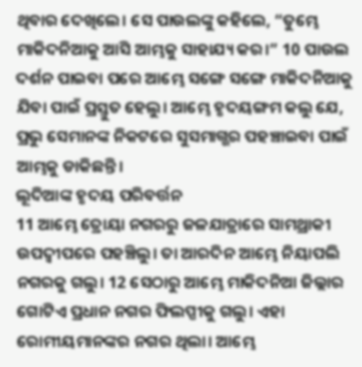ଥିବାର ଦେଖିଲେ। ସେ ପାଉଲଙ୍କୁ କହିଲେ, “ତୁମ୍ଭେ ମାକିଦନିଆକୁ ଆସି ଆମ୍ଭକୁ ସାହାଯ୍ୟ କର।” 10 ପାଉଲ ଦର୍ଶନ ପାଇବା ପରେ ଆମ୍ଭେ ସଙ୍ଗେ ସଙ୍ଗେ ମାକିଦନିଆକୁ ଯିବା ପାଇଁ ପ୍ରସ୍ତୁତ ହେଲୁ। ଆମ୍ଭେ ହୃଦୟଙ୍ଗମ କଲୁ ଯେ, ପ୍ରଭୁ ସେମାନଙ୍କ ନିକଟରେ ସୁସମାଗ୍ଭର ପହଞ୍ଚାଇବା ପାଇଁ ଆମ୍ଭକୁ ଡାକିଛନ୍ତି।
ଲୂଦିଆଙ୍କ ହୃଦୟ ପରିବର୍ତ୍ତନ
11 ଆମ୍ଭେ ତ୍ରୋୟା ନଗରରୁ ଜଳଯାତ୍ରାରେ ସାମଥ୍ରାକୀ ଉପଦ୍ୱୀପରେ ପହଞ୍ଚିଲୁ। ତା ଆରଦିନ ଆମ୍ଭେ ନିୟାପଲି ନଗରକୁ ଗଲୁ। 12 ସେଠାରୁ ଆମ୍ଭେ ମାକିଦନିଆ ଜିଲ୍ଲାର ଗୋଟିଏ ପ୍ରଧାନ ନଗର ଫିଲପ୍ପୀକୁ ଗଲୁ। ଏହା ରୋମୀୟମାନଙ୍କର ନଗର ଥିଲା। ଆମ୍ଭେ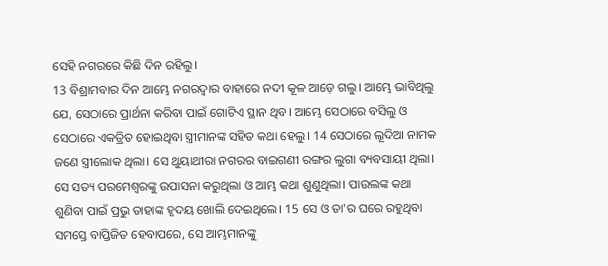ସେହି ନଗରରେ କିଛି ଦିନ ରହିଲୁ।
13 ବିଶ୍ରାମବାର ଦିନ ଆମ୍ଭେ ନଗରଦ୍ୱାର ବାହାରେ ନଦୀ କୂଳ ଆଡ଼େ ଗଲୁ। ଆମ୍ଭେ ଭାବିଥିଲୁ ଯେ, ସେଠାରେ ପ୍ରାର୍ଥନା କରିବା ପାଇଁ ଗୋଟିଏ ସ୍ଥାନ ଥିବ। ଆମ୍ଭେ ସେଠାରେ ବସିଲୁ ଓ ସେଠାରେ ଏକତ୍ରିତ ହୋଇଥିବା ସ୍ତ୍ରୀମାନଙ୍କ ସହିତ କଥା ହେଲୁ। 14 ସେଠାରେ ଲୂଦିଆ ନାମକ ଜଣେ ସ୍ତ୍ରୀଲୋକ ଥିଲା। ସେ ଥୁୟାଥୀରା ନଗରର ବାଇଗଣୀ ରଙ୍ଗର ଲୁଗା ବ୍ୟବସାୟୀ ଥିଲା। ସେ ସତ୍ୟ ପରମେଶ୍ୱରଙ୍କୁ ଉପାସନା କରୁଥିଲା ଓ ଆମ୍ଭ କଥା ଶୁଣୁଥିଲା। ପାଉଲଙ୍କ କଥା ଶୁଣିବା ପାଇଁ ପ୍ରଭୁ ତାହାଙ୍କ ହୃଦୟ ଖୋଲି ଦେଇଥିଲେ। 15 ସେ ଓ ତା'ର ଘରେ ରହୁଥିବା ସମସ୍ତେ ବାପ୍ତିଜିତ ହେବାପରେ, ସେ ଆମ୍ଭମାନଙ୍କୁ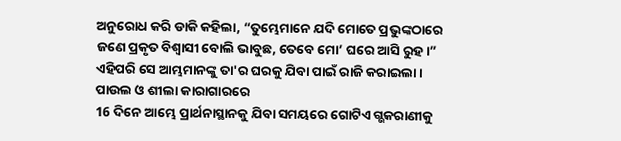ଅନୁରୋଧ କରି ଡାକି କହିଲା, “ତୁମ୍ଭେମାନେ ଯଦି ମୋତେ ପ୍ରଭୁଙ୍କଠାରେ ଜଣେ ପ୍ରକୃତ ବିଶ୍ୱାସୀ ବୋଲି ଭାବୁଛ, ତେବେ ମୋ’ ଘରେ ଆସି ରୁହ।” ଏହିପରି ସେ ଆମ୍ଭମାନଙ୍କୁ ତା'ର ଘରକୁ ଯିବା ପାଇଁ ରାଜି କରାଇଲା।
ପାଉଲ ଓ ଶୀଲା କାରାଗାରରେ
16 ଦିନେ ଆମ୍ଭେ ପ୍ରାର୍ଥନାସ୍ଥାନକୁ ଯିବା ସମୟରେ ଗୋଟିଏ ଗ୍ଭକରାଣୀକୁ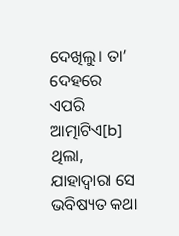ଦେଖିଲୁ। ତା’ ଦେହରେ ଏପରି ଆତ୍ମାଟିଏ[b] ଥିଲା, ଯାହାଦ୍ୱାରା ସେ ଭବିଷ୍ୟତ କଥା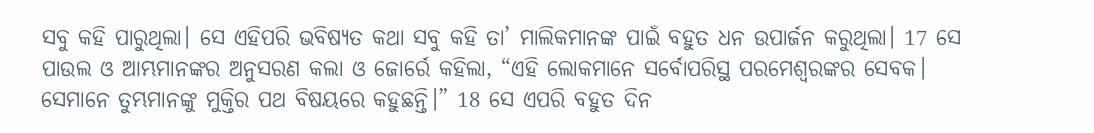ସବୁ କହି ପାରୁଥିଲା। ସେ ଏହିପରି ଭବିଷ୍ୟତ କଥା ସବୁ କହି ତା’ ମାଲିକମାନଙ୍କ ପାଇଁ ବହୁତ ଧନ ଉପାର୍ଜନ କରୁଥିଲା। 17 ସେ ପାଉଲ ଓ ଆମ୍ଭମାନଙ୍କର ଅନୁସରଣ କଲା ଓ ଜୋର୍ରେ କହିଲା, “ଏହି ଲୋକମାନେ ସର୍ବୋପରିସ୍ଥ ପରମେଶ୍ୱରଙ୍କର ସେବକ। ସେମାନେ ତୁମ୍ଭମାନଙ୍କୁ ମୁକ୍ତିର ପଥ ବିଷୟରେ କହୁଛନ୍ତି।” 18 ସେ ଏପରି ବହୁତ ଦିନ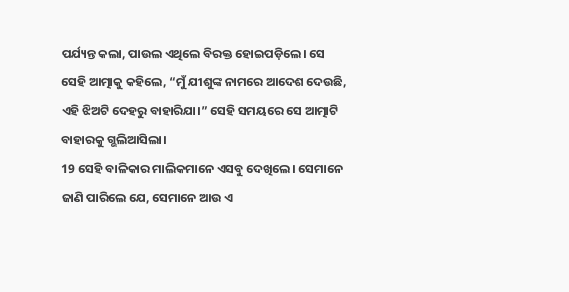ପର୍ଯ୍ୟନ୍ତ କଲା, ପାଉଲ ଏଥିଲେ ବିରକ୍ତ ହୋଇପଡ଼ିଲେ। ସେ ସେହି ଆତ୍ମାକୁ କହିଲେ, “ମୁଁ ଯୀଶୁଙ୍କ ନାମରେ ଆଦେଶ ଦେଉଛି, ଏହି ଝିଅଟି ଦେହରୁ ବାହାରିଯା।” ସେହି ସମୟରେ ସେ ଆତ୍ମାଟି ବାହାରକୁ ଗ୍ଭଲିଆସିଲା।
19 ସେହି ବାଳିକାର ମାଲିକମାନେ ଏସବୁ ଦେଖିଲେ। ସେମାନେ ଜାଣି ପାରିଲେ ଯେ, ସେମାନେ ଆଉ ଏ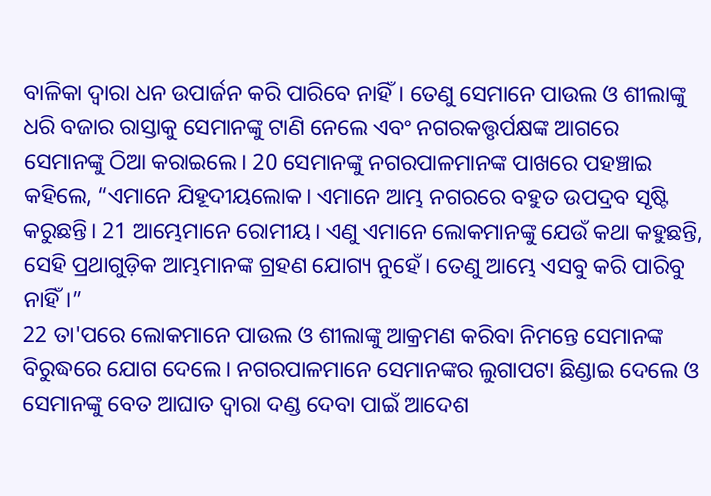ବାଳିକା ଦ୍ୱାରା ଧନ ଉପାର୍ଜନ କରି ପାରିବେ ନାହିଁ। ତେଣୁ ସେମାନେ ପାଉଲ ଓ ଶୀଲାଙ୍କୁ ଧରି ବଜାର ରାସ୍ତାକୁ ସେମାନଙ୍କୁ ଟାଣି ନେଲେ ଏବଂ ନଗରକତ୍ତୃର୍ପକ୍ଷଙ୍କ ଆଗରେ ସେମାନଙ୍କୁ ଠିଆ କରାଇଲେ। 20 ସେମାନଙ୍କୁ ନଗରପାଳମାନଙ୍କ ପାଖରେ ପହଞ୍ଚାଇ କହିଲେ, “ଏମାନେ ଯିହୂଦୀୟଲୋକ। ଏମାନେ ଆମ୍ଭ ନଗରରେ ବହୁତ ଉପଦ୍ରବ ସୃଷ୍ଟି କରୁଛନ୍ତି। 21 ଆମ୍ଭେମାନେ ରୋମୀୟ। ଏଣୁ ଏମାନେ ଲୋକମାନଙ୍କୁ ଯେଉଁ କଥା କହୁଛନ୍ତି, ସେହି ପ୍ରଥାଗୁଡ଼ିକ ଆମ୍ଭମାନଙ୍କ ଗ୍ରହଣ ଯୋଗ୍ୟ ନୁହେଁ। ତେଣୁ ଆମ୍ଭେ ଏସବୁ କରି ପାରିବୁ ନାହିଁ।”
22 ତା'ପରେ ଲୋକମାନେ ପାଉଲ ଓ ଶୀଲାଙ୍କୁ ଆକ୍ରମଣ କରିବା ନିମନ୍ତେ ସେମାନଙ୍କ ବିରୁଦ୍ଧରେ ଯୋଗ ଦେଲେ। ନଗରପାଳମାନେ ସେମାନଙ୍କର ଲୁଗାପଟା ଛିଣ୍ଡାଇ ଦେଲେ ଓ ସେମାନଙ୍କୁ ବେତ ଆଘାତ ଦ୍ୱାରା ଦଣ୍ଡ ଦେବା ପାଇଁ ଆଦେଶ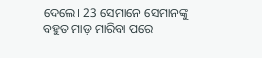ଦେଲେ। 23 ସେମାନେ ସେମାନଙ୍କୁ ବହୁତ ମାଡ଼ ମାରିବା ପରେ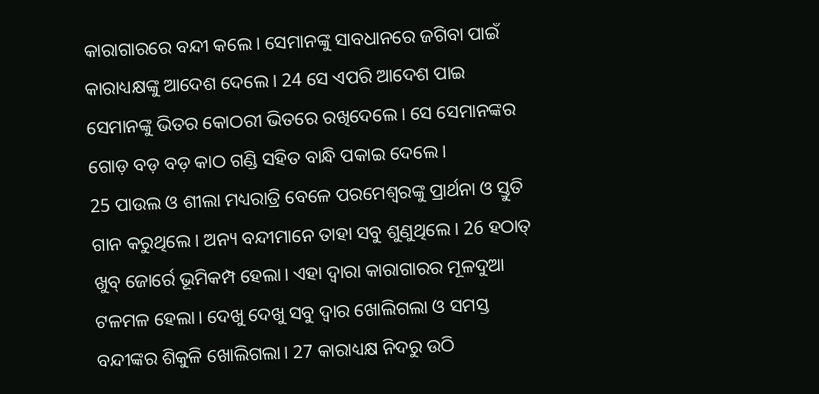କାରାଗାରରେ ବନ୍ଦୀ କଲେ। ସେମାନଙ୍କୁ ସାବଧାନରେ ଜଗିବା ପାଇଁ କାରାଧ୍ୟକ୍ଷଙ୍କୁ ଆଦେଶ ଦେଲେ। 24 ସେ ଏପରି ଆଦେଶ ପାଇ ସେମାନଙ୍କୁ ଭିତର କୋଠରୀ ଭିତରେ ରଖିଦେଲେ। ସେ ସେମାନଙ୍କର ଗୋଡ଼ ବଡ଼ ବଡ଼ କାଠ ଗଣ୍ଡି ସହିତ ବାନ୍ଧି ପକାଇ ଦେଲେ।
25 ପାଉଲ ଓ ଶୀଲା ମଧ୍ୟରାତ୍ରି ବେଳେ ପରମେଶ୍ୱରଙ୍କୁ ପ୍ରାର୍ଥନା ଓ ସ୍ତୁତି ଗାନ କରୁଥିଲେ। ଅନ୍ୟ ବନ୍ଦୀମାନେ ତାହା ସବୁ ଶୁଣୁଥିଲେ। 26 ହଠାତ୍ ଖୁବ୍ ଜୋର୍ରେ ଭୂମିକମ୍ପ ହେଲା। ଏହା ଦ୍ୱାରା କାରାଗାରର ମୂଳଦୁଆ ଟଳମଳ ହେଲା। ଦେଖୁ ଦେଖୁ ସବୁ ଦ୍ୱାର ଖୋଲିଗଲା ଓ ସମସ୍ତ ବନ୍ଦୀଙ୍କର ଶିକୁଳି ଖୋଲିଗଲା। 27 କାରାଧ୍ୟକ୍ଷ ନିଦରୁ ଉଠି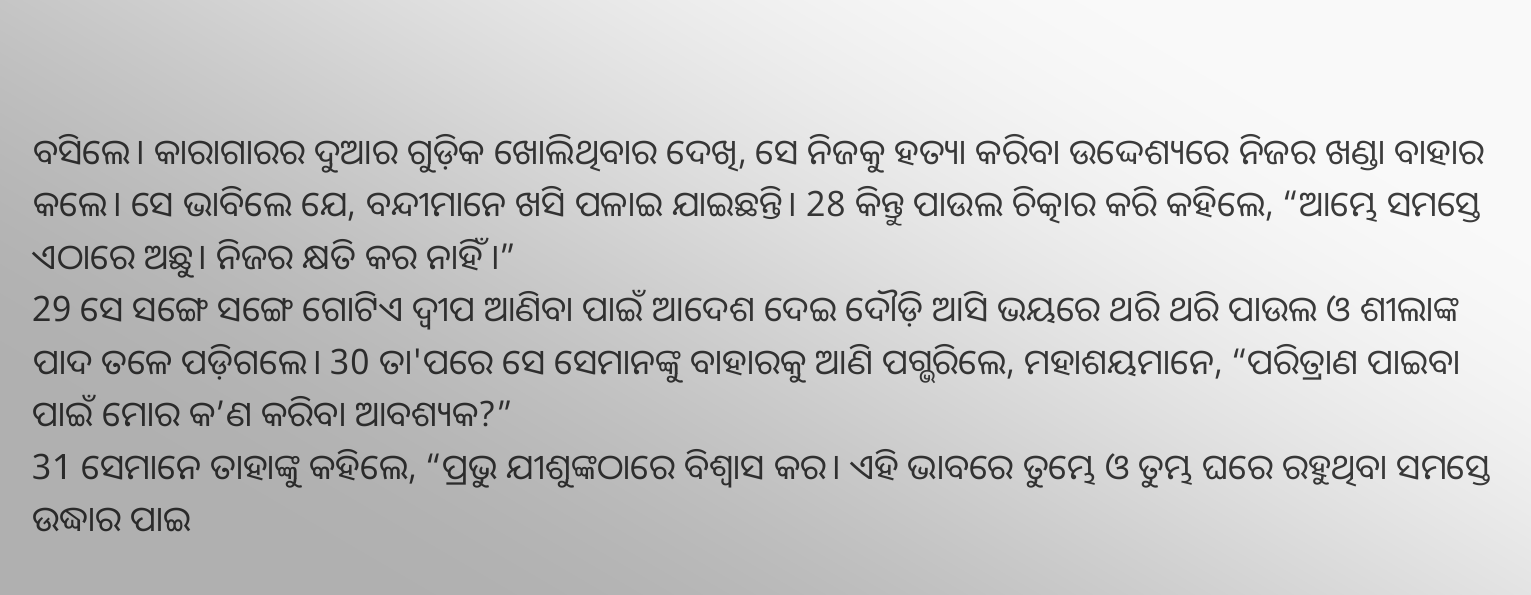ବସିଲେ। କାରାଗାରର ଦୁଆର ଗୁଡ଼ିକ ଖୋଲିଥିବାର ଦେଖି, ସେ ନିଜକୁ ହତ୍ୟା କରିବା ଉଦ୍ଦେଶ୍ୟରେ ନିଜର ଖଣ୍ଡା ବାହାର କଲେ। ସେ ଭାବିଲେ ଯେ, ବନ୍ଦୀମାନେ ଖସି ପଳାଇ ଯାଇଛନ୍ତି। 28 କିନ୍ତୁ ପାଉଲ ଚିତ୍କାର କରି କହିଲେ, “ଆମ୍ଭେ ସମସ୍ତେ ଏଠାରେ ଅଛୁ। ନିଜର କ୍ଷତି କର ନାହିଁ।”
29 ସେ ସଙ୍ଗେ ସଙ୍ଗେ ଗୋଟିଏ ଦ୍ୱୀପ ଆଣିବା ପାଇଁ ଆଦେଶ ଦେଇ ଦୌଡ଼ି ଆସି ଭୟରେ ଥରି ଥରି ପାଉଲ ଓ ଶୀଲାଙ୍କ ପାଦ ତଳେ ପଡ଼ିଗଲେ। 30 ତା'ପରେ ସେ ସେମାନଙ୍କୁ ବାହାରକୁ ଆଣି ପଗ୍ଭରିଲେ, ମହାଶୟମାନେ, “ପରିତ୍ରାଣ ପାଇବା ପାଇଁ ମୋର କ’ଣ କରିବା ଆବଶ୍ୟକ?”
31 ସେମାନେ ତାହାଙ୍କୁ କହିଲେ, “ପ୍ରଭୁ ଯୀଶୁଙ୍କଠାରେ ବିଶ୍ୱାସ କର। ଏହି ଭାବରେ ତୁମ୍ଭେ ଓ ତୁମ୍ଭ ଘରେ ରହୁଥିବା ସମସ୍ତେ ଉଦ୍ଧାର ପାଇ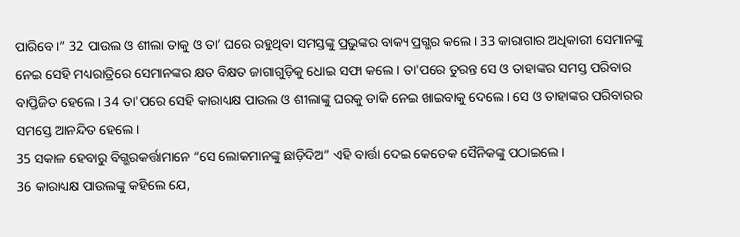ପାରିବେ।” 32 ପାଉଲ ଓ ଶୀଲା ତାକୁ ଓ ତା’ ଘରେ ରହୁଥିବା ସମସ୍ତଙ୍କୁ ପ୍ରଭୁଙ୍କର ବାକ୍ୟ ପ୍ରଗ୍ଭର କଲେ। 33 କାରାଗାର ଅଧିକାରୀ ସେମାନଙ୍କୁ ନେଇ ସେହି ମଧ୍ୟରାତ୍ରିରେ ସେମାନଙ୍କର କ୍ଷତ ବିକ୍ଷତ ଜାଗାଗୁଡ଼ିକୁ ଧୋଇ ସଫା କଲେ। ତା'ପରେ ତୁରନ୍ତ ସେ ଓ ତାହାଙ୍କର ସମସ୍ତ ପରିବାର ବାପ୍ତିଜିତ ହେଲେ। 34 ତା'ପରେ ସେହି କାରାଧ୍ୟକ୍ଷ ପାଉଲ ଓ ଶୀଲାଙ୍କୁ ଘରକୁ ଡାକି ନେଇ ଖାଇବାକୁ ଦେଲେ। ସେ ଓ ତାହାଙ୍କର ପରିବାରର ସମସ୍ତେ ଆନନ୍ଦିତ ହେଲେ।
35 ସକାଳ ହେବାରୁ ବିଗ୍ଭରକର୍ତ୍ତାମାନେ “ସେ ଲୋକମାନଙ୍କୁ ଛାଡ଼ିଦିଅ” ଏହି ବାର୍ତ୍ତା ଦେଇ କେତେକ ସୈନିକଙ୍କୁ ପଠାଇଲେ।
36 କାରାଧ୍ୟକ୍ଷ ପାଉଲଙ୍କୁ କହିଲେ ଯେ,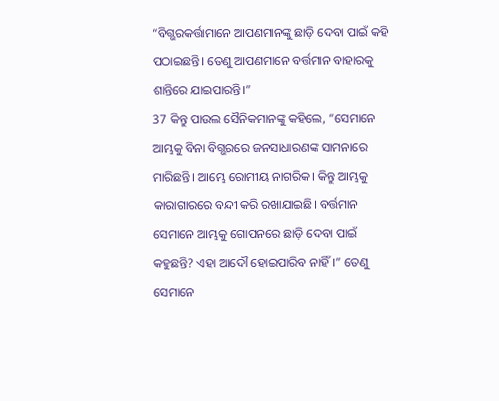“ବିଗ୍ଭରକର୍ତ୍ତାମାନେ ଆପଣମାନଙ୍କୁ ଛାଡ଼ି ଦେବା ପାଇଁ କହି ପଠାଇଛନ୍ତି। ତେଣୁ ଆପଣମାନେ ବର୍ତ୍ତମାନ ବାହାରକୁ ଶାନ୍ତିରେ ଯାଇପାରନ୍ତି।”
37 କିନ୍ତୁ ପାଉଲ ସୈନିକମାନଙ୍କୁ କହିଲେ, “ସେମାନେ ଆମ୍ଭକୁ ବିନା ବିଗ୍ଭରରେ ଜନସାଧାରଣଙ୍କ ସାମନାରେ ମାରିଛନ୍ତି। ଆମ୍ଭେ ରୋମୀୟ ନାଗରିକ। କିନ୍ତୁ ଆମ୍ଭକୁ କାରାଗାରରେ ବନ୍ଦୀ କରି ରଖାଯାଇଛି। ବର୍ତ୍ତମାନ ସେମାନେ ଆମ୍ଭକୁ ଗୋପନରେ ଛାଡ଼ି ଦେବା ପାଇଁ କହୁଛନ୍ତି? ଏହା ଆଦୌ ହୋଇପାରିବ ନାହିଁ।” ତେଣୁ ସେମାନେ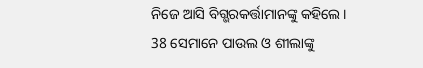ନିଜେ ଆସି ବିଗ୍ଭରକର୍ତ୍ତାମାନଙ୍କୁ କହିଲେ।
38 ସେମାନେ ପାଉଲ ଓ ଶୀଲାଙ୍କୁ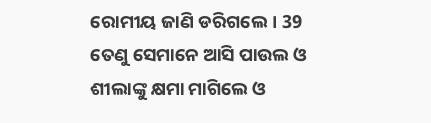ରୋମୀୟ ଜାଣି ଡରିଗଲେ। 39 ତେଣୁ ସେମାନେ ଆସି ପାଉଲ ଓ ଶୀଲାଙ୍କୁ କ୍ଷମା ମାଗିଲେ ଓ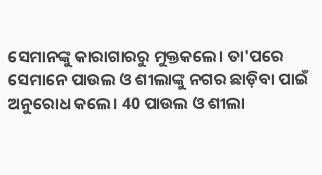ସେମାନଙ୍କୁ କାରାଗାରରୁ ମୁକ୍ତକଲେ। ତା'ପରେ ସେମାନେ ପାଉଲ ଓ ଶୀଲାଙ୍କୁ ନଗର ଛାଡ଼ିବା ପାଇଁ ଅନୁରୋଧ କଲେ। 40 ପାଉଲ ଓ ଶୀଲା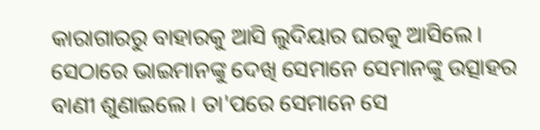କାରାଗାରରୁ ବାହାରକୁ ଆସି ଲୁଦିୟାର ଘରକୁ ଆସିଲେ। ସେଠାରେ ଭାଇମାନଙ୍କୁ ଦେଖି ସେମାନେ ସେମାନଙ୍କୁ ଉତ୍ସାହର ବାଣୀ ଶୁଣାଇଲେ। ତା'ପରେ ସେମାନେ ସେ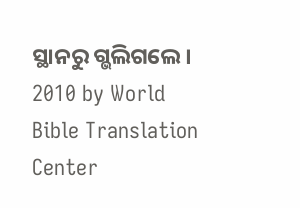ସ୍ଥାନରୁ ଗ୍ଭଲିଗଲେ।
2010 by World Bible Translation Center